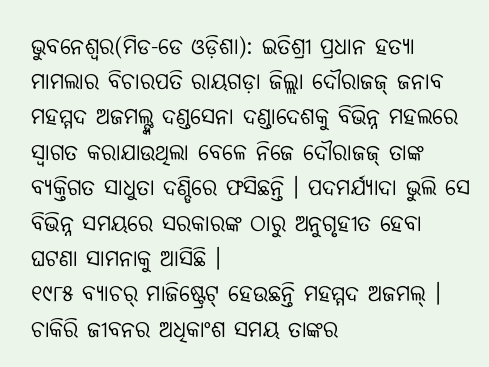ଭୁବନେଶ୍ୱର(ମିଡ-ଡେ ଓଡ଼ିଶା): ଇତିଶ୍ରୀ ପ୍ରଧାନ ହତ୍ୟା ମାମଲାର ବିଚାରପତି ରାୟଗଡ଼ା ଜିଲ୍ଲା ଦୌରାଜଜ୍ ଜନାବ ମହମ୍ମଦ ଅଜମଲ୍ଙ୍କ ଦଣ୍ଡସେନା ଦଣ୍ଡାଦେଶକୁ ବିଭିନ୍ନ ମହଲରେ ସ୍ୱାଗତ କରାଯାଉଥିଲା ବେଳେ ନିଜେ ଦୌରାଜଜ୍ ତାଙ୍କ ବ୍ୟକ୍ତିଗତ ସାଧୁତା ଦଣ୍ଡିରେ ଫସିଛନ୍ତି । ପଦମର୍ଯ୍ୟାଦା ଭୁଲି ସେ ବିଭିନ୍ନ ସମୟରେ ସରକାରଙ୍କ ଠାରୁ ଅନୁଗୃହୀତ ହେବା ଘଟଣା ସାମନାକୁ ଆସିଛି ।
୧୯୮୫ ବ୍ୟାଚର୍ ମାଜିଷ୍ଟ୍ରେଟ୍ ହେଉଛନ୍ତି ମହମ୍ମଦ ଅଜମଲ୍ । ଚାକିରି ଜୀବନର ଅଧିକାଂଶ ସମୟ ତାଙ୍କର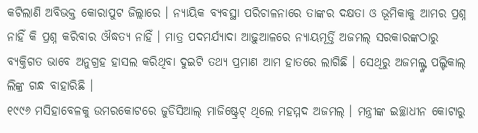କଟିଲାଣି ଅବିଭକ୍ତ କୋରାପୁଟ ଜିଲ୍ଲାରେ । ନ୍ୟାୟିକ ବ୍ୟବସ୍ଥା ପରିଚାଳନାରେ ତାଙ୍କର ଦକ୍ଷତା ଓ ଭୂମିକାକୁ ଆମର ପ୍ରଶ୍ନ ନାହିଁ କି ପ୍ରଶ୍ନ କରିବାର ଔଦ୍ଧତ୍ୟ ନାହିଁ । ମାତ୍ର ପଦମର୍ଯ୍ୟାଦା ଆଢ଼ୁଆଳରେ ନ୍ୟାୟମୂର୍ତ୍ତି ଅଜମଲ୍ ସରକାରଙ୍କଠାରୁ ବ୍ୟକ୍ତିଗତ ଭାବେ ଅନୁଗ୍ରହ ହାସଲ କରିଥିବା ଦୁଇଟି ତଥ୍ୟ ପ୍ରମାଣ ଆମ ହାତରେ ଲାଗିଛି । ସେଥିରୁ ଅଜମଲ୍ଙ୍କ ପଲ୍ଟିକାଲ୍ ଲିଙ୍କ୍ର ଗନ୍ଧ ବାହାରିଛି ।
୧୯୯୬ ମସିହାବେଳକୁ ଉମରକୋଟରେ ଜୁଡିସିଆଲ୍ ମାଜିଷ୍ଟ୍ରେଟ୍ ଥିଲେ ମହମ୍ମଦ ଅଜମଲ୍ । ମନ୍ତ୍ରୀଙ୍କ ଇଚ୍ଛାଧୀନ କୋଟାରୁ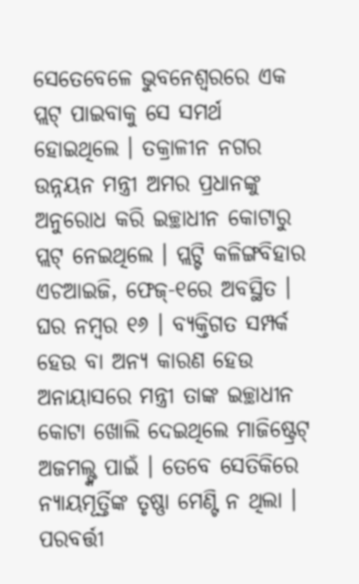ସେତେବେଳେ ଭୁବନେଶ୍ୱରରେ ଏକ ପ୍ଲଟ୍ ପାଇବାକୁ ସେ ସମର୍ଥ ହୋଇଥିଲେ । ତକ୍ରାଳୀନ ନଗର ଉନ୍ନୟନ ମନ୍ତ୍ରୀ ଅମର ପ୍ରଧାନଙ୍କୁ ଅନୁରୋଧ କରି ଇଚ୍ଛାଧୀନ କୋଟାରୁ ପ୍ଲଟ୍ ନେଇଥିଲେ । ପ୍ଲଟ୍ଟି କଳିଙ୍ଗବିହାର ଏଚଆଇଜି, ଫେଜ୍-୧ରେ ଅବସ୍ଥିତ । ଘର ନମ୍ବର ୧୬ । ବ୍ୟକ୍ତିଗତ ସମ୍ପର୍କ ହେଉ ବା ଅନ୍ୟ କାରଣ ହେଉ ଅନାୟାସରେ ମନ୍ତ୍ରୀ ତାଙ୍କ ଇଚ୍ଛାଧୀନ କୋଟା ଖୋଲି ଦେଇଥିଲେ ମାଜିଷ୍ଟ୍ରେଟ୍ ଅଜମଲ୍ଙ୍କ ପାଇଁ । ତେବେ ସେତିକିରେ ନ୍ୟାୟମୂର୍ତ୍ତିଙ୍କ ତୃଷ୍ଣା ମେଣ୍ଟି ନ ଥିଲା । ପରବର୍ତ୍ତୀ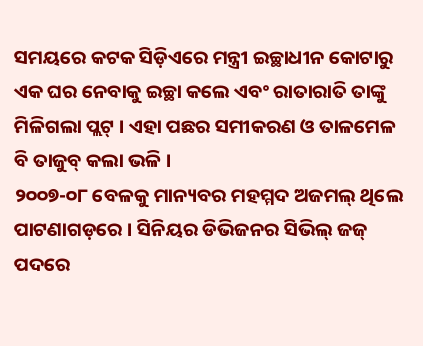ସମୟରେ କଟକ ସିଡ଼ିଏରେ ମନ୍ତ୍ରୀ ଇଚ୍ଛାଧୀନ କୋଟାରୁ ଏକ ଘର ନେବାକୁ ଇଚ୍ଛା କଲେ ଏବଂ ରାତାରାତି ତାଙ୍କୁ ମିଳିଗଲା ପ୍ଲଟ୍ । ଏହା ପଛର ସମୀକରଣ ଓ ତାଳମେଳ ବି ତାଜୁବ୍ କଲା ଭଳି ।
୨୦୦୭-୦୮ ବେଳକୁ ମାନ୍ୟବର ମହମ୍ମଦ ଅଜମଲ୍ ଥିଲେ ପାଟଣାଗଡ଼ରେ । ସିନିୟର ଡିଭିଜନର ସିଭିଲ୍ ଜଜ୍ ପଦରେ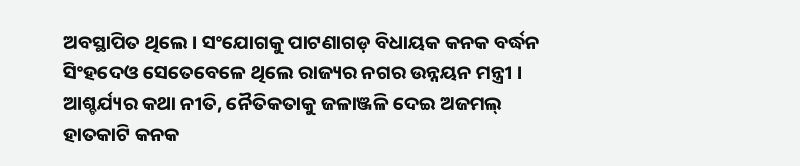ଅବସ୍ଥାପିତ ଥିଲେ । ସଂଯୋଗକୁ ପାଟଣାଗଡ଼ ବିଧାୟକ କନକ ବର୍ଦ୍ଧନ ସିଂହଦେଓ ସେତେବେଳେ ଥିଲେ ରାଜ୍ୟର ନଗର ଉନ୍ନୟନ ମନ୍ତ୍ରୀ । ଆଶ୍ଚର୍ଯ୍ୟର କଥା ନୀତି, ନୈତିକତାକୁ ଜଳାଞ୍ଜଳି ଦେଇ ଅଜମଲ୍ ହାତକାଟି କନକ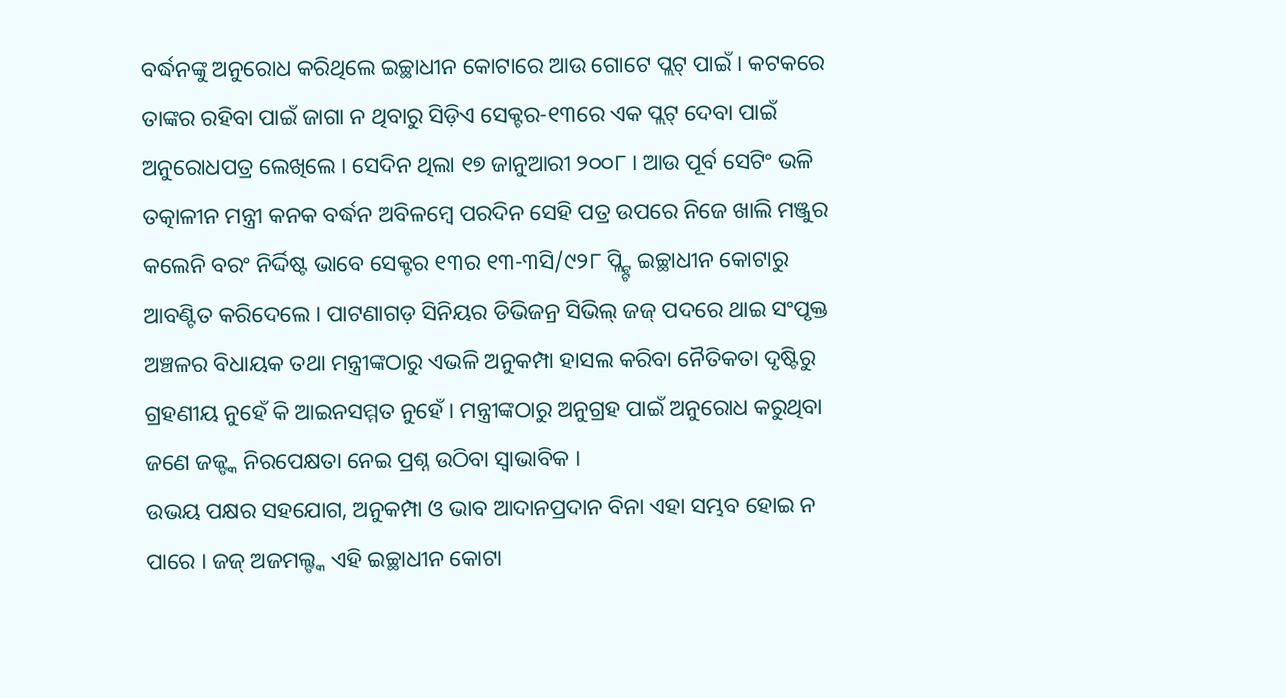ବର୍ଦ୍ଧନଙ୍କୁ ଅନୁରୋଧ କରିଥିଲେ ଇଚ୍ଛାଧୀନ କୋଟାରେ ଆଉ ଗୋଟେ ପ୍ଲଟ୍ ପାଇଁ । କଟକରେ ତାଙ୍କର ରହିବା ପାଇଁ ଜାଗା ନ ଥିବାରୁ ସିଡ଼ିଏ ସେକ୍ଟର-୧୩ରେ ଏକ ପ୍ଲଟ୍ ଦେବା ପାଇଁ ଅନୁରୋଧପତ୍ର ଲେଖିଲେ । ସେଦିନ ଥିଲା ୧୭ ଜାନୁଆରୀ ୨୦୦୮ । ଆଉ ପୂର୍ବ ସେଟିଂ ଭଳି ତତ୍କାଳୀନ ମନ୍ତ୍ରୀ କନକ ବର୍ଦ୍ଧନ ଅବିଳମ୍ବେ ପରଦିନ ସେହି ପତ୍ର ଉପରେ ନିଜେ ଖାଲି ମଞ୍ଜୁର କଲେନି ବରଂ ନିର୍ଦ୍ଦିଷ୍ଟ ଭାବେ ସେକ୍ଟର ୧୩ର ୧୩-୩ସି/୯୨୮ ପ୍ଲ୍ଟ୍ଟି ଇଚ୍ଛାଧୀନ କୋଟାରୁ ଆବଣ୍ଟିତ କରିଦେଲେ । ପାଟଣାଗଡ଼ ସିନିୟର ଡିଭିଜନ୍ର ସିଭିଲ୍ ଜଜ୍ ପଦରେ ଥାଇ ସଂପୃକ୍ତ ଅଞ୍ଚଳର ବିଧାୟକ ତଥା ମନ୍ତ୍ରୀଙ୍କଠାରୁ ଏଭଳି ଅନୁକମ୍ପା ହାସଲ କରିବା ନୈତିକତା ଦୃଷ୍ଟିରୁ ଗ୍ରହଣୀୟ ନୁହେଁ କି ଆଇନସମ୍ମତ ନୁହେଁ । ମନ୍ତ୍ରୀଙ୍କଠାରୁ ଅନୁଗ୍ରହ ପାଇଁ ଅନୁରୋଧ କରୁଥିବା ଜଣେ ଜଜ୍ଙ୍କ ନିରପେକ୍ଷତା ନେଇ ପ୍ରଶ୍ନ ଉଠିବା ସ୍ୱାଭାବିକ ।
ଉଭୟ ପକ୍ଷର ସହଯୋଗ, ଅନୁକମ୍ପା ଓ ଭାବ ଆଦାନପ୍ରଦାନ ବିନା ଏହା ସମ୍ଭବ ହୋଇ ନ ପାରେ । ଜଜ୍ ଅଜମଲ୍ଙ୍କ ଏହି ଇଚ୍ଛାଧୀନ କୋଟା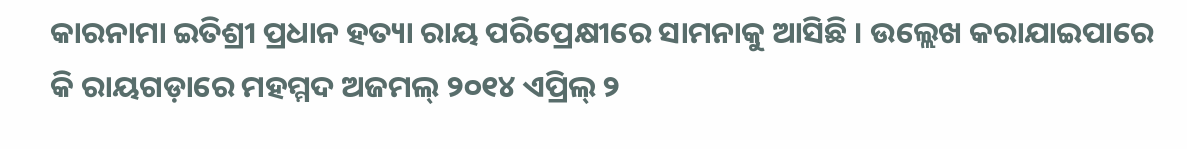କାରନାମା ଇତିଶ୍ରୀ ପ୍ରଧାନ ହତ୍ୟା ରାୟ ପରିପ୍ରେକ୍ଷୀରେ ସାମନାକୁ ଆସିଛି । ଉଲ୍ଲେଖ କରାଯାଇପାରେ କି ରାୟଗଡ଼ାରେ ମହମ୍ମଦ ଅଜମଲ୍ ୨୦୧୪ ଏପ୍ରିଲ୍ ୨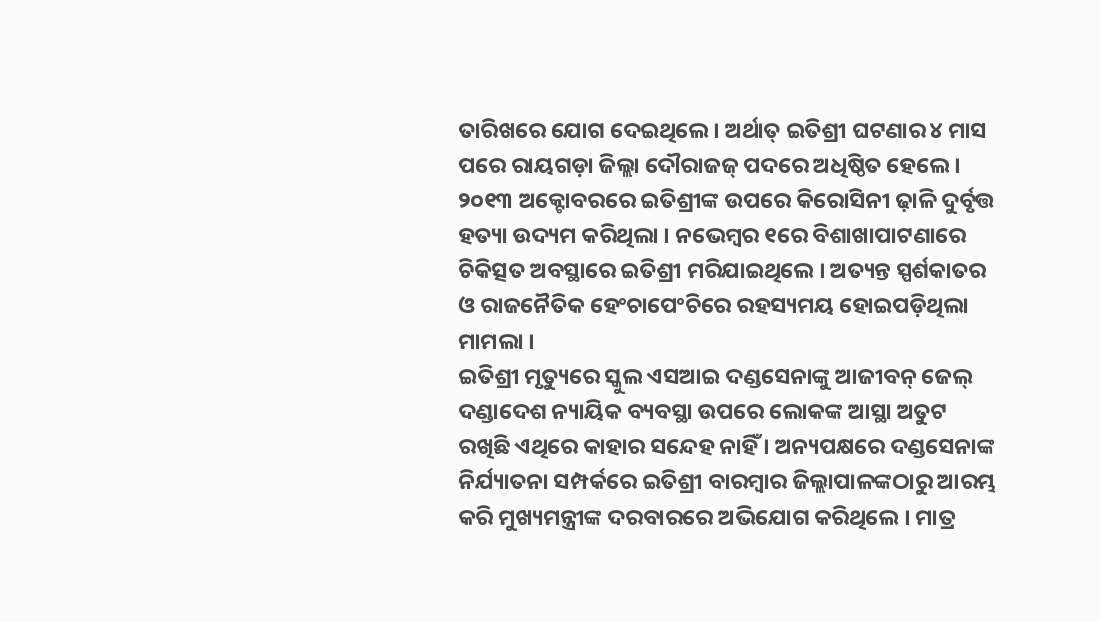ତାରିଖରେ ଯୋଗ ଦେଇଥିଲେ । ଅର୍ଥାତ୍ ଇତିଶ୍ରୀ ଘଟଣାର ୪ ମାସ ପରେ ରାୟଗଡ଼ା ଜିଲ୍ଲା ଦୌରାଜଜ୍ ପଦରେ ଅଧିଷ୍ଠିତ ହେଲେ । ୨୦୧୩ ଅକ୍ଟୋବରରେ ଇତିଶ୍ରୀଙ୍କ ଉପରେ କିରୋସିନୀ ଢ଼ାଳି ଦୁର୍ବୃତ୍ତ ହତ୍ୟା ଉଦ୍ୟମ କରିଥିଲା । ନଭେମ୍ବର ୧ରେ ବିଶାଖାପାଟଣାରେ ଚିକିତ୍ସତ ଅବସ୍ଥାରେ ଇତିଶ୍ରୀ ମରିଯାଇଥିଲେ । ଅତ୍ୟନ୍ତ ସ୍ପର୍ଶକାତର ଓ ରାଜନୈତିକ ହେଂଚାପେଂଚିରେ ରହସ୍ୟମୟ ହୋଇପଡ଼ିଥିଲା ମାମଲା ।
ଇତିଶ୍ରୀ ମୃତ୍ୟୁରେ ସ୍କୁଲ ଏସଆଇ ଦଣ୍ଡସେନାଙ୍କୁ ଆଜୀବନ୍ ଜେଲ୍ ଦଣ୍ଡାଦେଶ ନ୍ୟାୟିକ ବ୍ୟବସ୍ଥା ଉପରେ ଲୋକଙ୍କ ଆସ୍ଥା ଅତୁଟ ରଖିଛି ଏଥିରେ କାହାର ସନ୍ଦେହ ନାହିଁ । ଅନ୍ୟପକ୍ଷରେ ଦଣ୍ଡସେନାଙ୍କ ନିର୍ଯ୍ୟାତନା ସମ୍ପର୍କରେ ଇତିଶ୍ରୀ ବାରମ୍ବାର ଜିଲ୍ଲାପାଳଙ୍କଠାରୁ ଆରମ୍ଭ କରି ମୁଖ୍ୟମନ୍ତ୍ରୀଙ୍କ ଦରବାରରେ ଅଭିଯୋଗ କରିଥିଲେ । ମାତ୍ର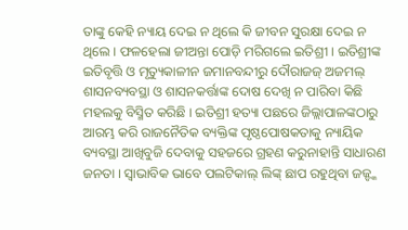ତାଙ୍କୁ କେହି ନ୍ୟାୟ ଦେଇ ନ ଥିଲେ କି ଜୀବନ ସୁରକ୍ଷା ଦେଇ ନ ଥିଲେ । ଫଳହେଲା ଜୀଅନ୍ତା ପୋଡ଼ି ମରିଗଲେ ଇତିଶ୍ରୀ । ଇତିଶ୍ରୀଙ୍କ ଇତିବୃତ୍ତି ଓ ମୃତ୍ୟୁକାଳୀନ ଜମାନବନ୍ଦୀରୁ ଦୌରାଜଜ୍ ଅଜମଲ୍ ଶାସନବ୍ୟବସ୍ଥା ଓ ଶାସନକର୍ତ୍ତାଙ୍କ ଦୋଷ ଦେଖି ନ ପାରିବା କିଛି ମହଲକୁ ବିସ୍ମିତ କରିଛି । ଇତିଶ୍ରୀ ହତ୍ୟା ପଛରେ ଜିଲ୍ଲାପାଳଙ୍କଠାରୁ ଆରମ୍ଭ କରି ରାଜନୈତିକ ବ୍ୟକ୍ତିଙ୍କ ପୃଷ୍ଠପୋଷକତାକୁ ନ୍ୟାୟିକ ବ୍ୟବସ୍ଥା ଆଖିବୁଜି ଦେବାକୁ ସହଜରେ ଗ୍ରହଣ କରୁନାହାନ୍ତି ସାଧାରଣ ଜନତା । ସ୍ୱାଭାବିକ ଭାବେ ପଲଟିକାଲ୍ ଲିଙ୍କ୍ ଛାପ ରହୁଥିବା ଜଜ୍ଙ୍କ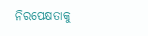ନିରପେକ୍ଷତାକୁ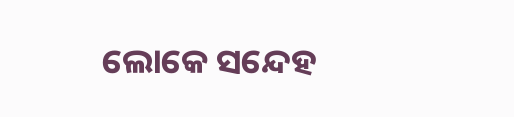ଲୋକେ ସନ୍ଦେହ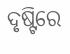ଦୃଷ୍ଟିରେ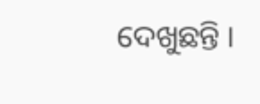ଦେଖୁଛନ୍ତି ।